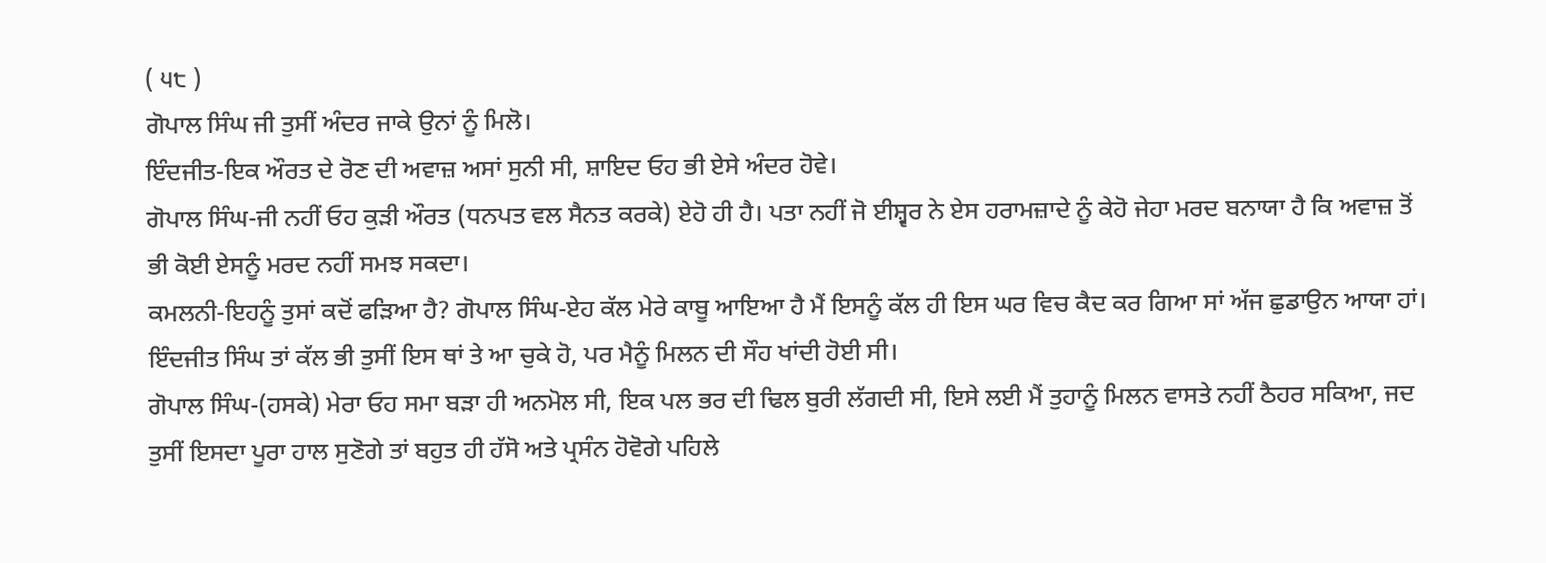( ੫੮ )
ਗੋਪਾਲ ਸਿੰਘ ਜੀ ਤੁਸੀਂ ਅੰਦਰ ਜਾਕੇ ਉਨਾਂ ਨੂੰ ਮਿਲੋ।
ਇੰਦਜੀਤ-ਇਕ ਔਰਤ ਦੇ ਰੋਣ ਦੀ ਅਵਾਜ਼ ਅਸਾਂ ਸੁਨੀ ਸੀ, ਸ਼ਾਇਦ ਓਹ ਭੀ ਏਸੇ ਅੰਦਰ ਹੋਵੇ।
ਗੋਪਾਲ ਸਿੰਘ-ਜੀ ਨਹੀਂ ਓਹ ਕੁੜੀ ਔਰਤ (ਧਨਪਤ ਵਲ ਸੈਨਤ ਕਰਕੇ) ਏਹੋ ਹੀ ਹੈ। ਪਤਾ ਨਹੀਂ ਜੋ ਈਸ਼੍ਵਰ ਨੇ ਏਸ ਹਰਾਮਜ਼ਾਦੇ ਨੂੰ ਕੇਹੋ ਜੇਹਾ ਮਰਦ ਬਨਾਯਾ ਹੈ ਕਿ ਅਵਾਜ਼ ਤੋਂ ਭੀ ਕੋਈ ਏਸਨੂੰ ਮਰਦ ਨਹੀਂ ਸਮਝ ਸਕਦਾ।
ਕਮਲਨੀ-ਇਹਨੂੰ ਤੁਸਾਂ ਕਦੋਂ ਫੜਿਆ ਹੈ? ਗੋਪਾਲ ਸਿੰਘ-ਏਹ ਕੱਲ ਮੇਰੇ ਕਾਬੂ ਆਇਆ ਹੈ ਮੈਂ ਇਸਨੂੰ ਕੱਲ ਹੀ ਇਸ ਘਰ ਵਿਚ ਕੈਦ ਕਰ ਗਿਆ ਸਾਂ ਅੱਜ ਛੁਡਾਉਨ ਆਯਾ ਹਾਂ।
ਇੰਦਜੀਤ ਸਿੰਘ ਤਾਂ ਕੱਲ ਭੀ ਤੁਸੀਂ ਇਸ ਥਾਂ ਤੇ ਆ ਚੁਕੇ ਹੋ, ਪਰ ਮੈਨੂੰ ਮਿਲਨ ਦੀ ਸੌਹ ਖਾਂਦੀ ਹੋਈ ਸੀ।
ਗੋਪਾਲ ਸਿੰਘ-(ਹਸਕੇ) ਮੇਰਾ ਓਹ ਸਮਾ ਬੜਾ ਹੀ ਅਨਮੋਲ ਸੀ, ਇਕ ਪਲ ਭਰ ਦੀ ਢਿਲ ਬੁਰੀ ਲੱਗਦੀ ਸੀ, ਇਸੇ ਲਈ ਮੈਂ ਤੁਹਾਨੂੰ ਮਿਲਨ ਵਾਸਤੇ ਨਹੀਂ ਠੈਹਰ ਸਕਿਆ, ਜਦ ਤੁਸੀਂ ਇਸਦਾ ਪੂਰਾ ਹਾਲ ਸੁਣੋਗੇ ਤਾਂ ਬਹੁਤ ਹੀ ਹੱਸੋ ਅਤੇ ਪ੍ਰਸੰਨ ਹੋਵੋਗੇ ਪਹਿਲੇ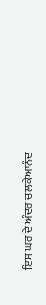ਇਸ ਘਰ ਦੇ ਅੰਦਰ ਚਲਕੇਆਨੰਦ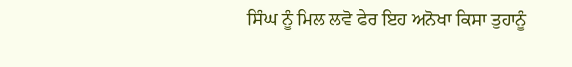ਸਿੰਘ ਨੂੰ ਮਿਲ ਲਵੋ ਫੇਰ ਇਹ ਅਨੋਖਾ ਕਿਸਾ ਤੁਹਾਨੂੰ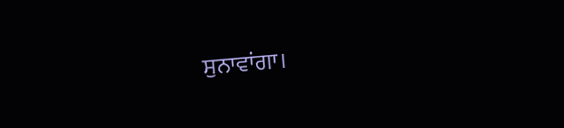ਸੁਨਾਵਾਂਗਾ।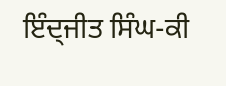ਇੰਦ੍ਜੀਤ ਸਿੰਘ-ਕੀ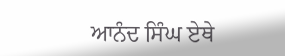ਆਨੰਦ ਸਿੰਘ ਏਥੇ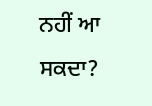ਨਹੀਂ ਆ ਸਕਦਾ?